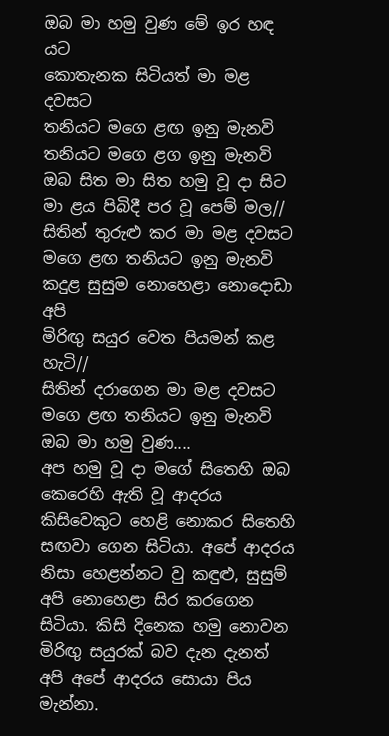ඔබ මා හමු වුණ මේ ඉර හඳ යට
කොතැනක සිටියත් මා මළ දවසට
තනියට මගෙ ළඟ ඉනු මැනවි
තනියට මගෙ ළග ඉනු මැනවි
ඔබ සිත මා සිත හමු වූ දා සිට
මා ළය පිබිදී පර වූ පෙම් මල//
සිතින් තුරුළු කර මා මළ දවසට
මගෙ ළඟ තනියට ඉනු මැනවි
කදුළ සුසුම නොහෙළා නොදොඩා අපි
මිරිඟු සයුර වෙත පියමන් කළ හැටි//
සිතින් දරාගෙන මා මළ දවසට
මගෙ ළඟ තනියට ඉනු මැනවි
ඔබ මා හමු වුණ....
අප හමු වූ දා මගේ සිතෙහි ඔබ කෙරෙහි ඇති වූ ආදරය කිසිවෙකුට හෙළි නොකර සිතෙහි සඟවා ගෙන සිටියා. අපේ ආදරය නිසා හෙළන්නට වු කඳුළු, සුසුම් අපි නොහෙළා සිර කරගෙන සිටියා. කිසි දිනෙක හමු නොවන මිරිඟු සයුරක් බව දැන දැනත් අපි අපේ ආදරය සොයා පිය මැන්නා.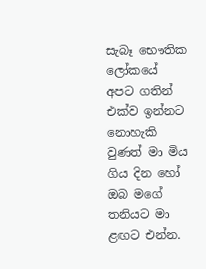සැබෑ භෞතික ලෝකයේ අපට ගතින් එක්ව ඉන්නට නොහැකි වුණත් මා මිය ගිය දින හෝ ඔබ මගේ තනියට මා ළඟට එන්න.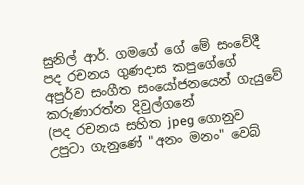සුනිල් ආර්. ගමගේ ගේ මේ සංවේදී පද රචනය ගුණදාස කපුගේගේ අපුර්ව සංගීත සංයෝජනයෙන් ගැයුවේ කරුණාරත්න දිවුල්ගනේ
(පද රචනය සහිත jpeg ගොනුව උපුටා ගැනුණේ "අනං මනං" වෙබ්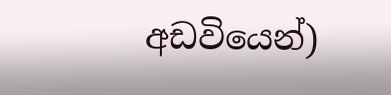අඩවියෙන්)